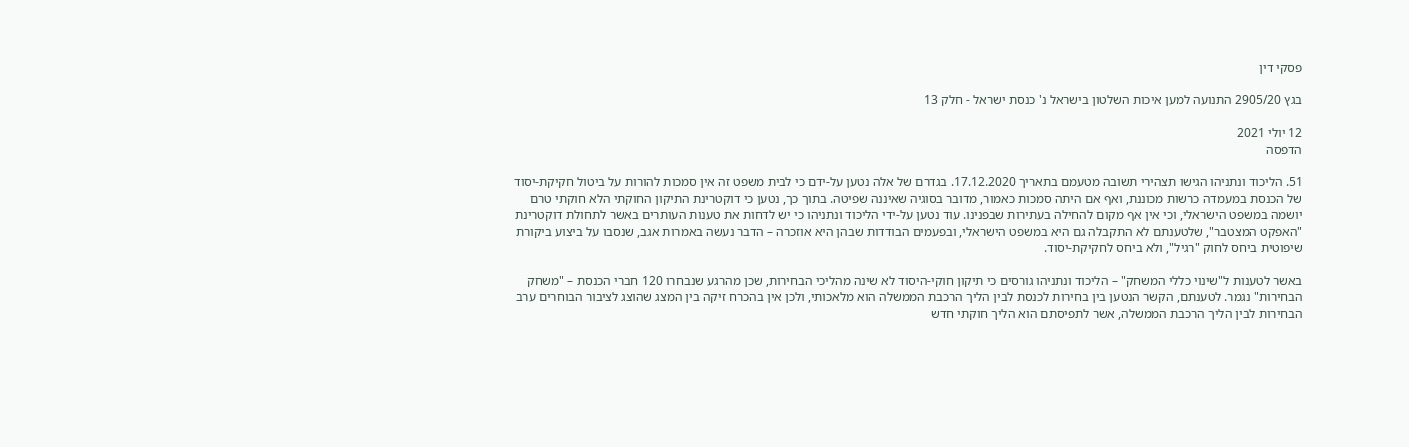פסקי דין

בגץ 2905/20 התנועה למען איכות השלטון בישראל נ' כנסת ישראל - חלק 13

12 יולי 2021
הדפסה

51. הליכוד ונתניהו הגישו תצהירי תשובה מטעמם בתאריך 17.12.2020. בגדרם של אלה נטען על-ידם כי לבית משפט זה אין סמכות להורות על ביטול חקיקת-יסוד של הכנסת במעמדה כרשות מכוננת, ואף אם היתה סמכות כאמור, מדובר בסוגיה שאיננה שפיטה. בתוך כך, נטען כי דוקטרינת התיקון החוקתי הלא חוקתי טרם יושמה במשפט הישראלי, וכי אין אף מקום להחילה בעתירות שבפנינו. עוד נטען על-ידי הליכוד ונתניהו כי יש לדחות את טענות העותרים באשר לתחולת דוקטרינת "האפקט המצטבר", שלטענתם לא התקבלה גם היא במשפט הישראלי, ובפעמים הבודדות שבהן היא אוזכרה – הדבר נעשה באמרות אגב, שנסבו על ביצוע ביקורת שיפוטית ביחס לחוק "רגיל", ולא ביחס לחקיקת-יסוד.

באשר לטענות ל"שינוי כללי המשחק" – הליכוד ונתניהו גורסים כי תיקון חוקי-היסוד לא שינה מהליכי הבחירות, שכן מהרגע שנבחרו 120 חברי הכנסת – "משחק הבחירות" נגמר. לטענתם, הקשר הנטען בין בחירות לכנסת לבין הליך הרכבת הממשלה הוא מלאכותי, ולכן אין בהכרח זיקה בין המצג שהוצג לציבור הבוחרים ערב הבחירות לבין הליך הרכבת הממשלה, אשר לתפיסתם הוא הליך חוקתי חדש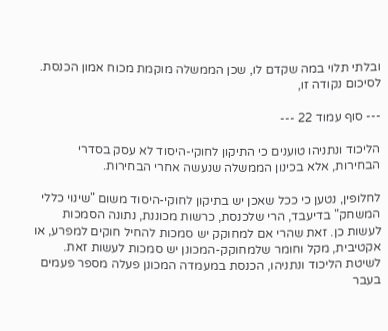ובלתי תלוי במה שקדם לו, שכן הממשלה מוקמת מכוח אמון הכנסת. לסיכום נקודה זו,

--- סוף עמוד 22 ---

הליכוד ונתניהו טוענים כי התיקון לחוקי-היסוד לא עסק בסדרי הבחירות, אלא בכינון הממשלה שנעשה אחרי הבחירות.

לחלופין, נטען כי ככל שאכן יש בתיקון לחוקי-היסוד משום "שינוי כללי המשחק" בדיעבד, הרי שלכנסת, כרשות מכוננת, נתונה הסמכות לעשות כן. זאת שהרי אם למחוקק יש סמכות להחיל חוקים למפרע, או אקטיבית, מקל וחומר שלמחוקק-המכונן יש סמכות לעשות זאת. לשיטת הליכוד ונתניהו, הכנסת במעמדה המכונן פעלה מספר פעמים בעבר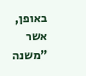באופן, אשר "משנה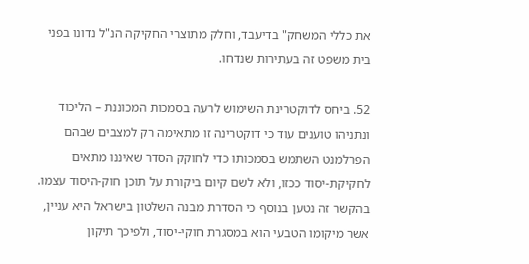את כללי המשחק" בדיעבד, וחלק מתוצרי החקיקה הנ"ל נדונו בפני בית משפט זה בעתירות שנדחו.

52. ביחס לדוקטרינת השימוש לרעה בסמכות המכוננת – הליכוד ונתניהו טוענים עוד כי דוקטרינה זו מתאימה רק למצבים שבהם הפרלמנט השתמש בסמכותו כדי לחוקק הסדר שאיננו מתאים לחקיקת-יסוד ככזו, ולא לשם קיום ביקורת על תוכן חוק-היסוד עצמו. בהקשר זה נטען בנוסף כי הסדרת מבנה השלטון בישראל היא עניין, אשר מיקומו הטבעי הוא במסגרת חוקי-יסוד, ולפיכך תיקון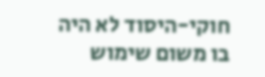חוקי-היסוד לא היה בו משום שימוש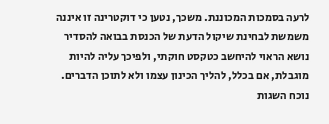לרעה בסמכות המכוננת. משכך, נטען כי דוקטרינה זו איננה משמשת לבחינת שיקול הדעת של הכנסת בבואה להסדיר נושא הראוי להיחשב כטקסט חוקתי, ולפיכך עליה להיות מוגבלת, אם בכלל, להליך הכינון עצמו ולא לתוכן הדברים. נוכח השגות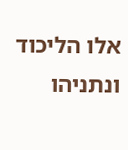אלו הליכוד ונתניהו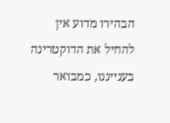הבהירו מדוע אין להחיל את הדוקטרינה בענייננו, כמבואר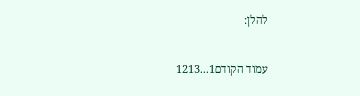להלן:

עמוד הקודם1...1213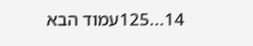14...125עמוד הבא